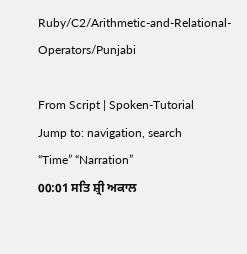Ruby/C2/Arithmetic-and-Relational-Operators/Punjabi

From Script | Spoken-Tutorial
Jump to: navigation, search
“Time” “Narration”
00:01 ਸਤਿ ਸ਼੍ਰੀ ਅਕਾਲ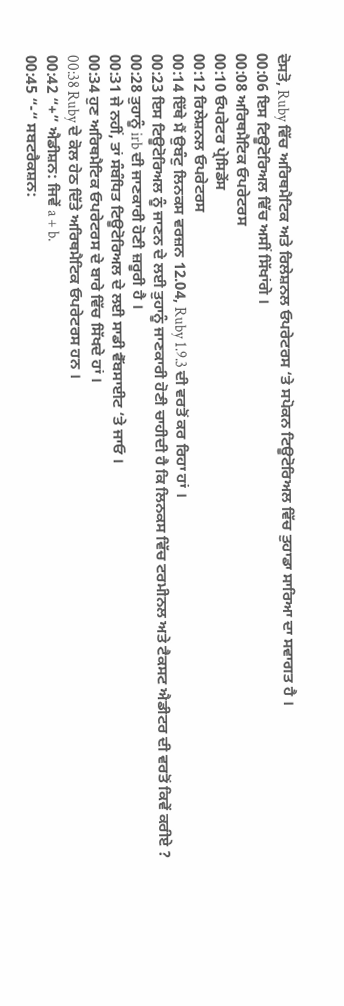ਦੋਸਤੋ, Ruby ਵਿੱਚ ਅਰਿਥਮੈਟਿਕ ਅਤੇ ਰਿਲੇਸ਼ਨਲ ਓਪਰੇਟਰਸ ‘ਤੇ ਸਪੋਕਨ ਟਿਊਟੋਰਿਅਲ ਵਿੱਚ ਤੁਹਾਡਾ ਸਾਰਿਆ ਦਾ ਸਵਾਗਤ ਹੈ ।
00:06 ਇਸ ਟਿਊਟੋਰਿਅਲ ਵਿੱਚ ਅਸੀਂ ਸਿੱਖਾਂਗੇ ।
00:08 ਅਰਿਥਮੈਟਿਕ ਓਪਰੇਟਰਸ
00:10 ਓਪਰੇਟਰ ਪ੍ਰੇਸਿਡੇਂਸ
00:12 ਰਿਲੇਸ਼ਨਲ ਓਪਰੇਟਰਸ
00:14 ਇੱਥੇ ਮੈਂ ਉਬੰਟੁ ਲਿਨਕਸ ਵਰਜ਼ਨ 12.04, Ruby 1.9.3 ਦੀ ਵਰਤੋਂ ਕਰ ਰਿਹਾ ਹਾਂ ।
00:23 ਇਸ ਟਿਊਟੋਰਿਅਲ ਨੂੰ ਜਾਣਨ ਦੇ ਲਈ ਤੁਹਾਨੂੰ ਜਾਣਕਾਰੀ ਹੋਣੀ ਚਾਹੀਦੀ ਹੈ ਕਿ ਲਿਨਕਸ ਵਿੱਚ ਟਰਮੀਨਲ ਅਤੇ ਟੈਕਸਟ ਐਡੀਟਰ ਦੀ ਵਰਤੋਂ ਕਿਵੇਂ ਕਰੀਏ ?
00:28 ਤੁਹਾਨੂੰ irb ਦੀ ਜਾਣਕਾਰੀ ਹੋਣੀ ਜ਼ਰੂਰੀ ਹੈ ।
00:31 ਜੇ ਨਹੀਂ, ਤਾਂ ਸੰਬੰਧਿਤ ਟਿਊਟੋਰਿਅਲ ਦੇ ਲਈ ਸਾਡੀ ਵੈੱਬਸਾਈਟ ‘ਤੇ ਜਾਓ ।
00:34 ਹੁਣ ਅਰਿਥਮੈਟਿਕ ਓਪਰੇਟਰਸ ਦੇ ਬਾਰੇ ਵਿੱਚ ਸਿੱਖਦੇ ਹਾਂ ।
00:38 Ruby ਦੇ ਕੋਲ ਹੇਠ ਦਿੱਤੇ ਅਰਿਥਮੈਟਿਕ ਓਪਰੇਟਰਸ ਹਨ ।
00:42 “+” ਐਡੀਸ਼ਨ: ਜਿਵੇਂ a + b.
00:45 “-“ ਸਬਟਰੈਕਸ਼ਨ: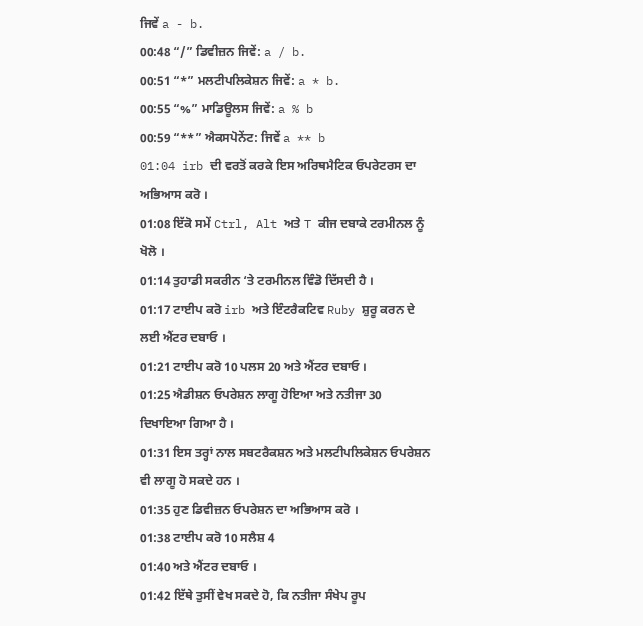ਜਿਵੇਂ a - b.
00:48 “/” ਡਿਵੀਜ਼ਨ ਜਿਵੇਂ: a / b.
00:51 “*” ਮਲਟੀਪਲਿਕੇਸ਼ਨ ਜਿਵੇਂ: a * b.
00:55 “%” ਮਾਡਿਊਲਸ ਜਿਵੇਂ: a % b
00:59 “**” ਐਕਸਪੋਨੇਂਟ: ਜਿਵੇਂ a ** b
01:04 irb ਦੀ ਵਰਤੋਂ ਕਰਕੇ ਇਸ ਅਰਿਥਮੈਟਿਕ ਓਪਰੇਟਰਸ ਦਾ ਅਭਿਆਸ ਕਰੋ ।
01:08 ਇੱਕੋ ਸਮੇਂ Ctrl, Alt ਅਤੇ T ਕੀਜ ਦਬਾਕੇ ਟਰਮੀਨਲ ਨੂੰ ਖੋਲੋ ।
01:14 ਤੁਹਾਡੀ ਸਕਰੀਨ ‘ਤੇ ਟਰਮੀਨਲ ਵਿੰਡੋ ਦਿੱਸਦੀ ਹੈ ।
01:17 ਟਾਈਪ ਕਰੋ irb ਅਤੇ ਇੰਟਰੈਕਟਿਵ Ruby ਸ਼ੁਰੂ ਕਰਨ ਦੇ ਲਈ ਐਂਟਰ ਦਬਾਓ ।
01:21 ਟਾਈਪ ਕਰੋ 10 ਪਲਸ 20 ਅਤੇ ਐਂਟਰ ਦਬਾਓ ।
01:25 ਐਡੀਸ਼ਨ ਓਪਰੇਸ਼ਨ ਲਾਗੂ ਹੋਇਆ ਅਤੇ ਨਤੀਜਾ 30 ਦਿਖਾਇਆ ਗਿਆ ਹੈ ।
01:31 ਇਸ ਤਰ੍ਹਾਂ ਨਾਲ ਸਬਟਰੈਕਸ਼ਨ ਅਤੇ ਮਲਟੀਪਲਿਕੇਸ਼ਨ ਓਪਰੇਸ਼ਨ ਵੀ ਲਾਗੂ ਹੋ ਸਕਦੇ ਹਨ ।
01:35 ਹੁਣ ਡਿਵੀਜ਼ਨ ਓਪਰੇਸ਼ਨ ਦਾ ਅਭਿਆਸ ਕਰੋ ।
01:38 ਟਾਈਪ ਕਰੋ 10 ਸਲੈਸ਼ 4
01:40 ਅਤੇ ਐਂਟਰ ਦਬਾਓ ।
01:42 ਇੱਥੇ ਤੁਸੀਂ ਵੇਖ ਸਕਦੇ ਹੋ, ਕਿ ਨਤੀਜਾ ਸੰਖੇਪ ਰੂਪ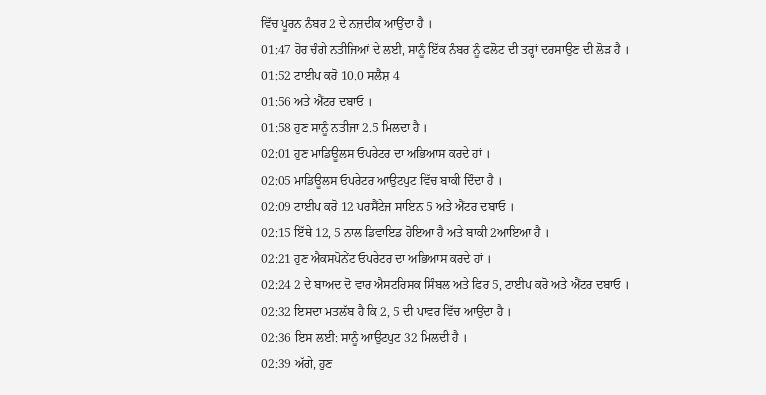ਵਿੱਚ ਪੂਰਨ ਨੰਬਰ 2 ਦੇ ਨਜ਼ਦੀਕ ਆਉਂਦਾ ਹੈ ।
01:47 ਹੋਰ ਚੰਗੇ ਨਤੀਜਿਆਂ ਦੇ ਲਈ, ਸਾਨੂੰ ਇੱਕ ਨੰਬਰ ਨੂੰ ਫਲੋਟ ਦੀ ਤਰ੍ਹਾਂ ਦਰਸਾਉਣ ਦੀ ਲੋੜ ਹੈ ।
01:52 ਟਾਈਪ ਕਰੋ 10.0 ਸਲੈਸ਼ 4
01:56 ਅਤੇ ਐਂਟਰ ਦਬਾਓ ।
01:58 ਹੁਣ ਸਾਨੂੰ ਨਤੀਜਾ 2.5 ਮਿਲਦਾ ਹੈ ।
02:01 ਹੁਣ ਮਾਡਿਊਲਸ ਓਪਰੇਟਰ ਦਾ ਅਭਿਆਸ ਕਰਦੇ ਹਾਂ ।
02:05 ਮਾਡਿਊਲਸ ਓਪਰੇਟਰ ਆਉਟਪੁਟ ਵਿੱਚ ਬਾਕੀ ਦਿੰਦਾ ਹੈ ।
02:09 ਟਾਈਪ ਕਰੋ 12 ਪਰਸੈਂਟੇਜ ਸਾਇਨ 5 ਅਤੇ ਐਂਟਰ ਦਬਾਓ ।
02:15 ਇੱਥੇ 12, 5 ਨਾਲ ਡਿਵਾਇਡ ਹੋਇਆ ਹੈ ਅਤੇ ਬਾਕੀ 2ਆਇਆ ਹੈ ।
02:21 ਹੁਣ ਐਕਸਪੋਨੇਂਟ ਓਪਰੇਟਰ ਦਾ ਅਭਿਆਸ ਕਰਦੇ ਹਾਂ ।
02:24 2 ਦੇ ਬਾਅਦ ਦੋ ਵਾਰ ਐਸਟਰਿਸਕ ਸਿੰਬਲ ਅਤੇ ਫਿਰ 5, ਟਾਈਪ ਕਰੋ ਅਤੇ ਐਂਟਰ ਦਬਾਓ ।
02:32 ਇਸਦਾ ਮਤਲੱਬ ਹੈ ਕਿ 2, 5 ਦੀ ਪਾਵਰ ਵਿੱਚ ਆਉਂਦਾ ਹੈ ।
02:36 ਇਸ ਲਈ: ਸਾਨੂੰ ਆਉਟਪੁਟ 32 ਮਿਲਦੀ ਹੈ ।
02:39 ਅੱਗੇ, ਹੁਣ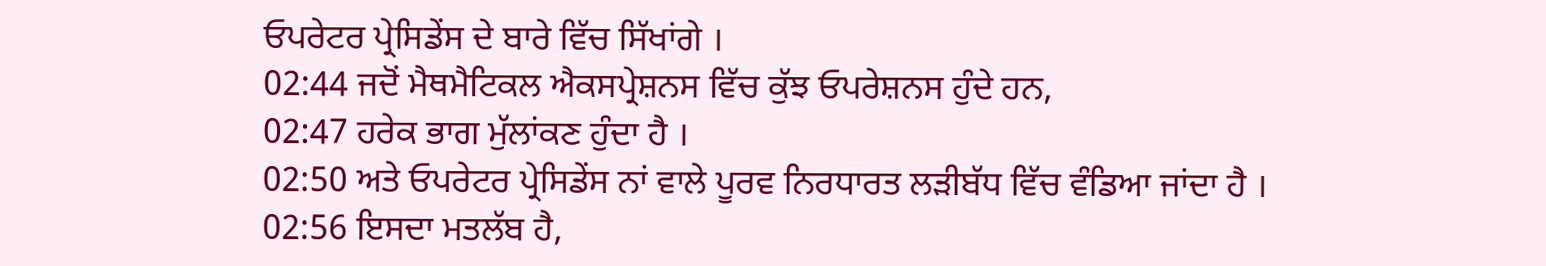ਓਪਰੇਟਰ ਪ੍ਰੇਸਿਡੇਂਸ ਦੇ ਬਾਰੇ ਵਿੱਚ ਸਿੱਖਾਂਗੇ ।
02:44 ਜਦੋਂ ਮੈਥਮੈਟਿਕਲ ਐਕਸਪ੍ਰੇਸ਼ਨਸ ਵਿੱਚ ਕੁੱਝ ਓਪਰੇਸ਼ਨਸ ਹੁੰਦੇ ਹਨ,
02:47 ਹਰੇਕ ਭਾਗ ਮੁੱਲਾਂਕਣ ਹੁੰਦਾ ਹੈ ।
02:50 ਅਤੇ ਓਪਰੇਟਰ ਪ੍ਰੇਸਿਡੇਂਸ ਨਾਂ ਵਾਲੇ ਪੂਰਵ ਨਿਰਧਾਰਤ ਲੜੀਬੱਧ ਵਿੱਚ ਵੰਡਿਆ ਜਾਂਦਾ ਹੈ ।
02:56 ਇਸਦਾ ਮਤਲੱਬ ਹੈ,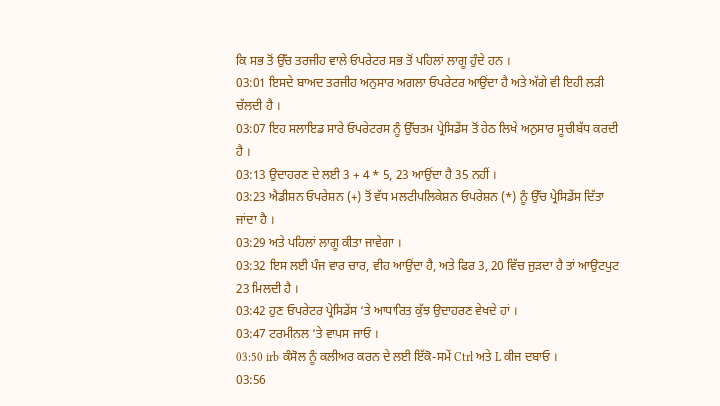ਕਿ ਸਭ ਤੋਂ ਉੱਚ ਤਰਜੀਹ ਵਾਲੇ ਓਪਰੇਟਰ ਸਭ ਤੋਂ ਪਹਿਲਾਂ ਲਾਗੂ ਹੁੰਦੇ ਹਨ ।
03:01 ਇਸਦੇ ਬਾਅਦ ਤਰਜੀਹ ਅਨੁਸਾਰ ਅਗਲਾ ਓਪਰੇਟਰ ਆਉਂਦਾ ਹੈ ਅਤੇ ਅੱਗੇ ਵੀ ਇਹੀ ਲੜੀ ਚੱਲਦੀ ਹੈ ।
03:07 ਇਹ ਸਲਾਇਡ ਸਾਰੇ ਓਪਰੇਟਰਸ ਨੂੰ ਉੱਚਤਮ ਪ੍ਰੇਸਿਡੇਂਸ ਤੋਂ ਹੇਠ ਲਿਖੇ ਅਨੁਸਾਰ ਸੂਚੀਬੱਧ ਕਰਦੀ ਹੈ ।
03:13 ਉਦਾਹਰਣ ਦੇ ਲਈ 3 + 4 * 5, 23 ਆਉਂਦਾ ਹੈ 35 ਨਹੀਂ ।
03:23 ਐਡੀਸ਼ਨ ਓਪਰੇਸ਼ਨ (+) ਤੋਂ ਵੱਧ ਮਲਟੀਪਲਿਕੇਸ਼ਨ ਓਪਰੇਸ਼ਨ (*) ਨੂੰ ਉੱਚ ਪ੍ਰੇਸਿਡੇਂਸ ਦਿੱਤਾ ਜਾਂਦਾ ਹੈ ।
03:29 ਅਤੇ ਪਹਿਲਾਂ ਲਾਗੂ ਕੀਤਾ ਜਾਵੇਗਾ ।
03:32 ਇਸ ਲਈ ਪੰਜ ਵਾਰ ਚਾਰ, ਵੀਹ ਆਉਂਦਾ ਹੈ, ਅਤੇ ਫਿਰ 3, 20 ਵਿੱਚ ਜੁੜਦਾ ਹੈ ਤਾਂ ਆਉਟਪੁਟ 23 ਮਿਲਦੀ ਹੈ ।
03:42 ਹੁਣ ਓਪਰੇਟਰ ਪ੍ਰੇਸਿਡੇਂਸ ‘ਤੇ ਆਧਾਰਿਤ ਕੁੱਝ ਉਦਾਹਰਣ ਵੇਖਦੇ ਹਾਂ ।
03:47 ਟਰਮੀਨਲ ‘ਤੇ ਵਾਪਸ ਜਾਓ ।
03:50 irb ਕੰਸੋਲ ਨੂੰ ਕਲੀਅਰ ਕਰਨ ਦੇ ਲਈ ਇੱਕੋ-ਸਮੇਂ Ctrl ਅਤੇ L ਕੀਜ ਦਬਾਓ ।
03:56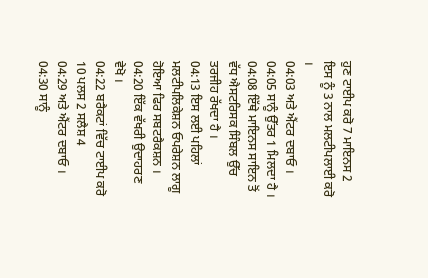ਹੁਣ ਟਾਈਪ ਕਰੋ 7 ਮਾਇਨਸ 2 ਇਸ ਨੂੰ 3 ਨਾਲ ਮਲਟੀਪਲਾਈ ਕਰੋ ।
04:03 ਅਤੇ ਐਂਟਰ ਦਬਾਓ ।
04:05 ਸਾਨੂੰ ਉੱਤਰ 1 ਮਿਲਦਾ ਹੈ ।
04:08 ਇੱਥੇ ਮਾਇਨਸ ਸਾਇਨ ਤੋਂ ਵੱਧ ਐਸਟਰਿਸਕ ਸਿੰਬਲ ਉੱਚ ਤਰਜੀਹ ਰੱਖਦਾ ਹੈ ।
04:13 ਇਸ ਲਈ ਪਹਿਲਾਂ ਮਲਟੀਪਲਿਕੇਸ਼ਨ ਓਪਰੇਸ਼ਨ ਲਾਗੂ ਹੋਇਆ ਫਿਰ ਸਬਟਰੈਕਸ਼ਨ ।
04:20 ਇੱਕ ਵੱਖਰੀ ਉਦਾਹਰਣ ਵੇਖੋ ।
04:22 ਬਰੈਕਟਾਂ ਵਿੱਚ ਟਾਈਪ ਕਰੋ 10 ਪਲਸ 2 ਸਲੈਸ਼ 4
04:29 ਅਤੇ ਐਂਟਰ ਦਬਾਓ ।
04:30 ਸਾਨੂੰ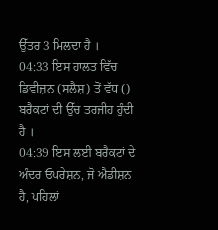ਉੱਤਰ 3 ਮਿਲਦਾ ਹੈ ।
04:33 ਇਸ ਹਾਲਤ ਵਿੱਚ ਡਿਵੀਜ਼ਨ (ਸਲੈਸ਼) ਤੋਂ ਵੱਧ () ਬਰੈਕਟਾਂ ਦੀ ਉੱਚ ਤਰਜੀਹ ਹੁੰਦੀ ਹੈ ।
04:39 ਇਸ ਲਈ ਬਰੈਕਟਾਂ ਦੇ ਅੰਦਰ ਓਪਰੇਸ਼ਨ, ਜੋ ਐਡੀਸ਼ਨ ਹੈ, ਪਹਿਲਾਂ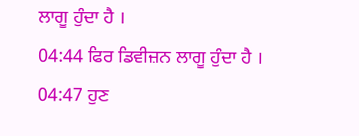ਲਾਗੂ ਹੁੰਦਾ ਹੈ ।
04:44 ਫਿਰ ਡਿਵੀਜ਼ਨ ਲਾਗੂ ਹੁੰਦਾ ਹੈ ।
04:47 ਹੁਣ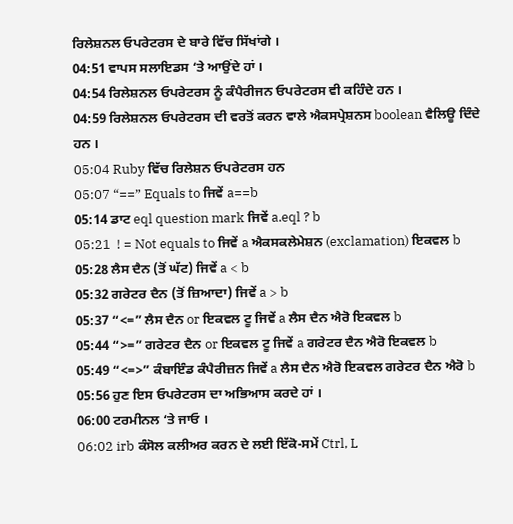ਰਿਲੇਸ਼ਨਲ ਓਪਰੇਟਰਸ ਦੇ ਬਾਰੇ ਵਿੱਚ ਸਿੱਖਾਂਗੇ ।
04:51 ਵਾਪਸ ਸਲਾਇਡਸ ‘ਤੇ ਆਉਂਦੇ ਹਾਂ ।
04:54 ਰਿਲੇਸ਼ਨਲ ਓਪਰੇਟਰਸ ਨੂੰ ਕੰਪੈਰੀਜਨ ਓਪਰੇਟਰਸ ਵੀ ਕਹਿੰਦੇ ਹਨ ।
04:59 ਰਿਲੇਸ਼ਨਲ ਓਪਰੇਟਰਸ ਦੀ ਵਰਤੋਂ ਕਰਨ ਵਾਲੇ ਐਕਸਪ੍ਰੇਸ਼ਨਸ boolean ਵੈਲਿਊ ਦਿੰਦੇ ਹਨ ।
05:04 Ruby ਵਿੱਚ ਰਿਲੇਸ਼ਨ ਓਪਰੇਟਰਸ ਹਨ
05:07 “==” Equals to ਜਿਵੇਂ a==b
05:14 ਡਾਟ eql question mark ਜਿਵੇਂ a.eql ? b
05:21  ! = Not equals to ਜਿਵੇਂ a ਐਕਸਕਲੇਮੇਸ਼ਨ (exclamation) ਇਕਵਲ b
05:28 ਲੈਸ ਦੈਨ (ਤੋਂ ਘੱਟ) ਜਿਵੇਂ a < b
05:32 ਗਰੇਟਰ ਦੈਨ (ਤੋਂ ਜ਼ਿਆਦਾ) ਜਿਵੇਂ a > b
05:37 “<=” ਲੈਸ ਦੈਨ or ਇਕਵਲ ਟੂ ਜਿਵੇਂ a ਲੈਸ ਦੈਨ ਐਰੋ ਇਕਵਲ b
05:44 “>=” ਗਰੇਟਰ ਦੈਨ or ਇਕਵਲ ਟੂ ਜਿਵੇਂ a ਗਰੇਟਰ ਦੈਨ ਐਰੋ ਇਕਵਲ b
05:49 “<=>” ਕੰਬਾਇੰਡ ਕੰਪੈਰੀਜ਼ਨ ਜਿਵੇਂ a ਲੈਸ ਦੈਨ ਐਰੋ ਇਕਵਲ ਗਰੇਟਰ ਦੈਨ ਐਰੋ b
05:56 ਹੁਣ ਇਸ ਓਪਰੇਟਰਸ ਦਾ ਅਭਿਆਸ ਕਰਦੇ ਹਾਂ ।
06:00 ਟਰਮੀਨਲ ‘ਤੇ ਜਾਓ ।
06:02 irb ਕੰਸੋਲ ਕਲੀਅਰ ਕਰਨ ਦੇ ਲਈ ਇੱਕੋ-ਸਮੇਂ Ctrl, L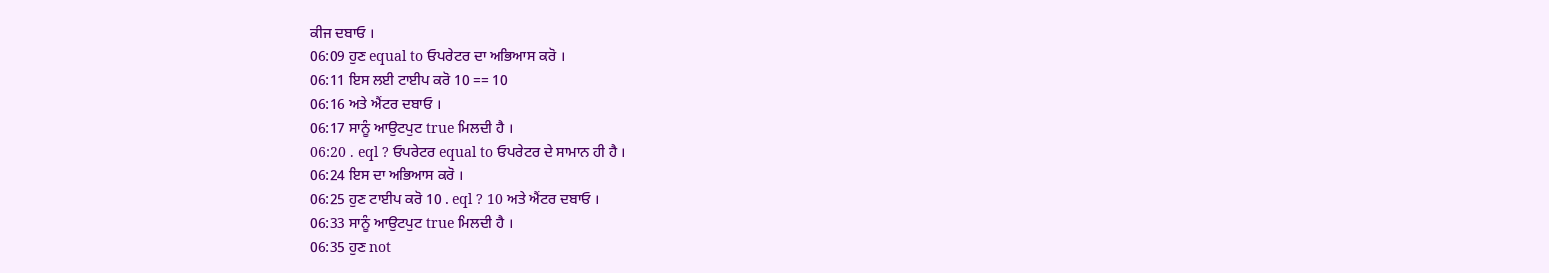ਕੀਜ ਦਬਾਓ ।
06:09 ਹੁਣ equal to ਓਪਰੇਟਰ ਦਾ ਅਭਿਆਸ ਕਰੋ ।
06:11 ਇਸ ਲਈ ਟਾਈਪ ਕਰੋ 10 == 10
06:16 ਅਤੇ ਐਂਟਰ ਦਬਾਓ ।
06:17 ਸਾਨੂੰ ਆਉਟਪੁਟ true ਮਿਲਦੀ ਹੈ ।
06:20 . eql ? ਓਪਰੇਟਰ equal to ਓਪਰੇਟਰ ਦੇ ਸਾਮਾਨ ਹੀ ਹੈ ।
06:24 ਇਸ ਦਾ ਅਭਿਆਸ ਕਰੋ ।
06:25 ਹੁਣ ਟਾਈਪ ਕਰੋ 10 . eql ? 10 ਅਤੇ ਐਂਟਰ ਦਬਾਓ ।
06:33 ਸਾਨੂੰ ਆਉਟਪੁਟ true ਮਿਲਦੀ ਹੈ ।
06:35 ਹੁਣ not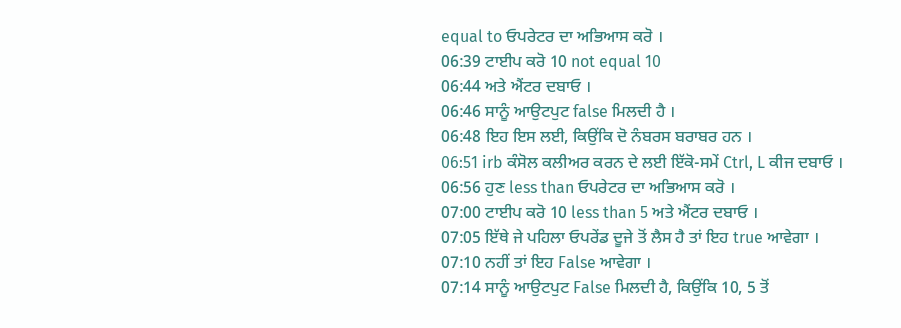equal to ਓਪਰੇਟਰ ਦਾ ਅਭਿਆਸ ਕਰੋ ।
06:39 ਟਾਈਪ ਕਰੋ 10 not equal 10
06:44 ਅਤੇ ਐਂਟਰ ਦਬਾਓ ।
06:46 ਸਾਨੂੰ ਆਉਟਪੁਟ false ਮਿਲਦੀ ਹੈ ।
06:48 ਇਹ ਇਸ ਲਈ, ਕਿਉਂਕਿ ਦੋ ਨੰਬਰਸ ਬਰਾਬਰ ਹਨ ।
06:51 irb ਕੰਸੋਲ ਕਲੀਅਰ ਕਰਨ ਦੇ ਲਈ ਇੱਕੋ-ਸਮੇਂ Ctrl, L ਕੀਜ ਦਬਾਓ ।
06:56 ਹੁਣ less than ਓਪਰੇਟਰ ਦਾ ਅਭਿਆਸ ਕਰੋ ।
07:00 ਟਾਈਪ ਕਰੋ 10 less than 5 ਅਤੇ ਐਂਟਰ ਦਬਾਓ ।
07:05 ਇੱਥੇ ਜੇ ਪਹਿਲਾ ਓਪਰੇਂਡ ਦੂਜੇ ਤੋਂ ਲੈਸ ਹੈ ਤਾਂ ਇਹ true ਆਵੇਗਾ ।
07:10 ਨਹੀਂ ਤਾਂ ਇਹ False ਆਵੇਗਾ ।
07:14 ਸਾਨੂੰ ਆਉਟਪੁਟ False ਮਿਲਦੀ ਹੈ, ਕਿਉਂਕਿ 10, 5 ਤੋਂ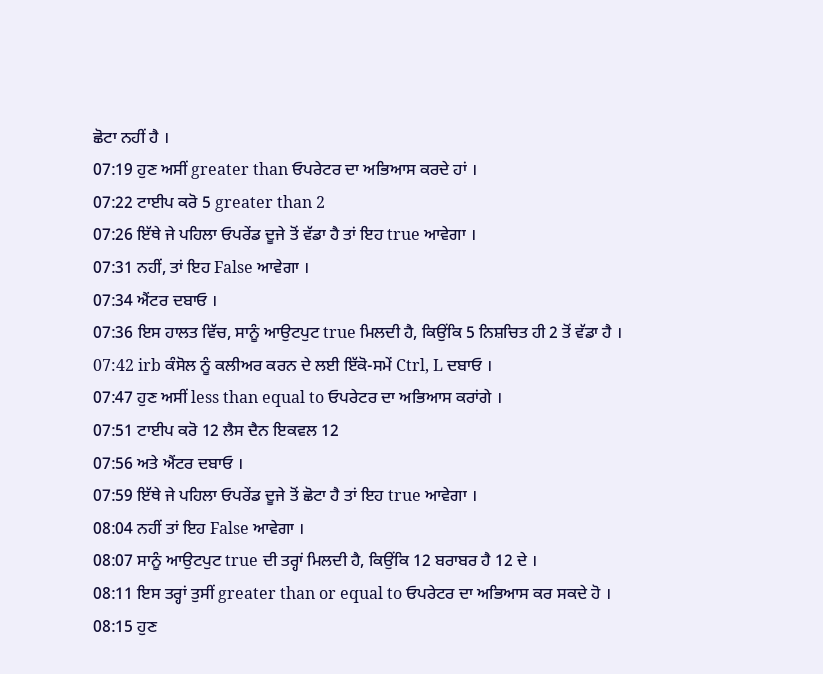ਛੋਟਾ ਨਹੀਂ ਹੈ ।
07:19 ਹੁਣ ਅਸੀਂ greater than ਓਪਰੇਟਰ ਦਾ ਅਭਿਆਸ ਕਰਦੇ ਹਾਂ ।
07:22 ਟਾਈਪ ਕਰੋ 5 greater than 2
07:26 ਇੱਥੇ ਜੇ ਪਹਿਲਾ ਓਪਰੇਂਡ ਦੂਜੇ ਤੋਂ ਵੱਡਾ ਹੈ ਤਾਂ ਇਹ true ਆਵੇਗਾ ।
07:31 ਨਹੀਂ, ਤਾਂ ਇਹ False ਆਵੇਗਾ ।
07:34 ਐਂਟਰ ਦਬਾਓ ।
07:36 ਇਸ ਹਾਲਤ ਵਿੱਚ, ਸਾਨੂੰ ਆਉਟਪੁਟ true ਮਿਲਦੀ ਹੈ, ਕਿਉਂਕਿ 5 ਨਿਸ਼ਚਿਤ ਹੀ 2 ਤੋਂ ਵੱਡਾ ਹੈ ।
07:42 irb ਕੰਸੋਲ ਨੂੰ ਕਲੀਅਰ ਕਰਨ ਦੇ ਲਈ ਇੱਕੋ-ਸਮੇਂ Ctrl, L ਦਬਾਓ ।
07:47 ਹੁਣ ਅਸੀਂ less than equal to ਓਪਰੇਟਰ ਦਾ ਅਭਿਆਸ ਕਰਾਂਗੇ ।
07:51 ਟਾਈਪ ਕਰੋ 12 ਲੈਸ ਦੈਨ ਇਕਵਲ 12
07:56 ਅਤੇ ਐਂਟਰ ਦਬਾਓ ।
07:59 ਇੱਥੇ ਜੇ ਪਹਿਲਾ ਓਪਰੇਂਡ ਦੂਜੇ ਤੋਂ ਛੋਟਾ ਹੈ ਤਾਂ ਇਹ true ਆਵੇਗਾ ।
08:04 ਨਹੀਂ ਤਾਂ ਇਹ False ਆਵੇਗਾ ।
08:07 ਸਾਨੂੰ ਆਉਟਪੁਟ true ਦੀ ਤਰ੍ਹਾਂ ਮਿਲਦੀ ਹੈ, ਕਿਉਂਕਿ 12 ਬਰਾਬਰ ਹੈ 12 ਦੇ ।
08:11 ਇਸ ਤਰ੍ਹਾਂ ਤੁਸੀਂ greater than or equal to ਓਪਰੇਟਰ ਦਾ ਅਭਿਆਸ ਕਰ ਸਕਦੇ ਹੋ ।
08:15 ਹੁਣ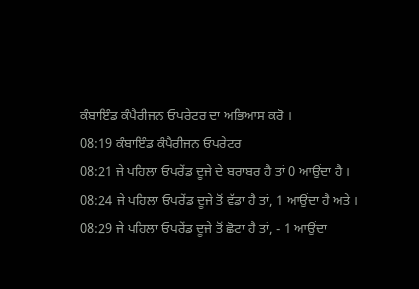ਕੰਬਾਇੰਡ ਕੰਪੈਰੀਜਨ ਓਪਰੇਟਰ ਦਾ ਅਭਿਆਸ ਕਰੋ ।
08:19 ਕੰਬਾਇੰਡ ਕੰਪੈਰੀਜਨ ਓਪਰੇਟਰ
08:21 ਜੇ ਪਹਿਲਾ ਓਪਰੇਂਡ ਦੂਜੇ ਦੇ ਬਰਾਬਰ ਹੈ ਤਾਂ 0 ਆਉਂਦਾ ਹੈ ।
08:24 ਜੇ ਪਹਿਲਾ ਓਪਰੇਂਡ ਦੂਜੇ ਤੋਂ ਵੱਡਾ ਹੈ ਤਾਂ, 1 ਆਉਂਦਾ ਹੈ ਅਤੇ ।
08:29 ਜੇ ਪਹਿਲਾ ਓਪਰੇਂਡ ਦੂਜੇ ਤੋਂ ਛੋਟਾ ਹੈ ਤਾਂ, - 1 ਆਉਂਦਾ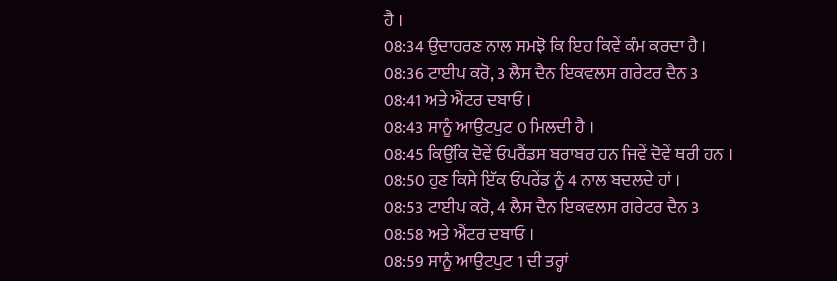ਹੈ ।
08:34 ਉਦਾਹਰਣ ਨਾਲ ਸਮਝੋ ਕਿ ਇਹ ਕਿਵੇਂ ਕੰਮ ਕਰਦਾ ਹੈ ।
08:36 ਟਾਈਪ ਕਰੋ, 3 ਲੈਸ ਦੈਨ ਇਕਵਲਸ ਗਰੇਟਰ ਦੈਨ 3
08:41 ਅਤੇ ਐਂਟਰ ਦਬਾਓ ।
08:43 ਸਾਨੂੰ ਆਉਟਪੁਟ 0 ਮਿਲਦੀ ਹੈ ।
08:45 ਕਿਉਂਕਿ ਦੋਵੇਂ ਓਪਰੈਂਡਸ ਬਰਾਬਰ ਹਨ ਜਿਵੇਂ ਦੋਵੇਂ ਥਰੀ ਹਨ ।
08:50 ਹੁਣ ਕਿਸੇ ਇੱਕ ਓਪਰੇਂਡ ਨੂੰ 4 ਨਾਲ ਬਦਲਦੇ ਹਾਂ ।
08:53 ਟਾਈਪ ਕਰੋ, 4 ਲੈਸ ਦੈਨ ਇਕਵਲਸ ਗਰੇਟਰ ਦੈਨ 3
08:58 ਅਤੇ ਐਂਟਰ ਦਬਾਓ ।
08:59 ਸਾਨੂੰ ਆਉਟਪੁਟ 1 ਦੀ ਤਰ੍ਹਾਂ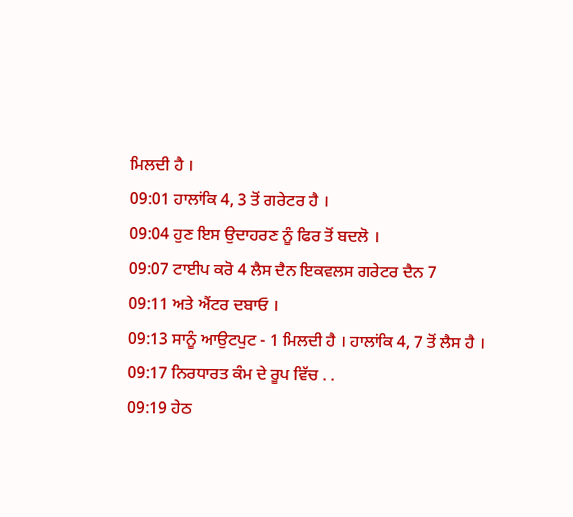ਮਿਲਦੀ ਹੈ ।
09:01 ਹਾਲਾਂਕਿ 4, 3 ਤੋਂ ਗਰੇਟਰ ਹੈ ।
09:04 ਹੁਣ ਇਸ ਉਦਾਹਰਣ ਨੂੰ ਫਿਰ ਤੋਂ ਬਦਲੋ ।
09:07 ਟਾਈਪ ਕਰੋ 4 ਲੈਸ ਦੈਨ ਇਕਵਲਸ ਗਰੇਟਰ ਦੈਨ 7
09:11 ਅਤੇ ਐਂਟਰ ਦਬਾਓ ।
09:13 ਸਾਨੂੰ ਆਉਟਪੁਟ - 1 ਮਿਲਦੀ ਹੈ । ਹਾਲਾਂਕਿ 4, 7 ਤੋਂ ਲੈਸ ਹੈ ।
09:17 ਨਿਰਧਾਰਤ ਕੰਮ ਦੇ ਰੂਪ ਵਿੱਚ . .
09:19 ਹੇਠ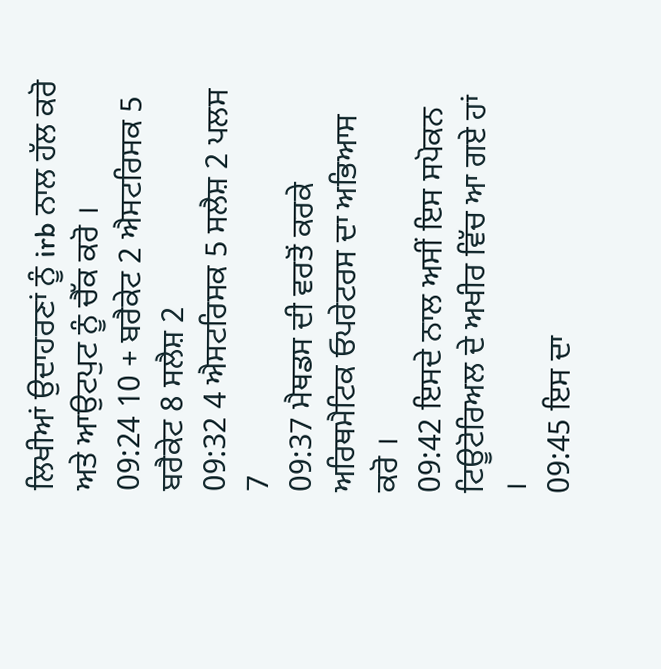ਲਿਖੀਆਂ ਉਦਾਹਰਣਾਂ ਨੂੰ irb ਨਾਲ ਹੱਲ ਕਰੋ ਅਤੇ ਆਉਟਪੁਟ ਨੂੰ ਚੈੱਕ ਕਰੋ ।
09:24 10 + ਬਰੈਕੇਟ 2 ਐਸਟਰਿਸਕ 5 ਬਰੈਕੇਟ 8 ਸਲੈਸ਼ 2
09:32 4 ਐਸਟਰਿਸਕ 5 ਸਲੈਸ਼ 2 ਪਲਸ 7
09:37 ਮੈਥਡਸ ਦੀ ਵਰਤੋਂ ਕਰਕੇ ਅਰਿਥਮੈਟਿਕ ਓਪਰੇਟਰਸ ਦਾ ਅਭਿਆਸ ਕਰੋ ।
09:42 ਇਸਦੇ ਨਾਲ ਅਸੀਂ ਇਸ ਸਪੋਕਨ ਟਿਊਟੋਰਿਅਲ ਦੇ ਅਖੀਰ ਵਿੱਚ ਆ ਗਏ ਹਾਂ ।
09:45 ਇਸ ਦਾ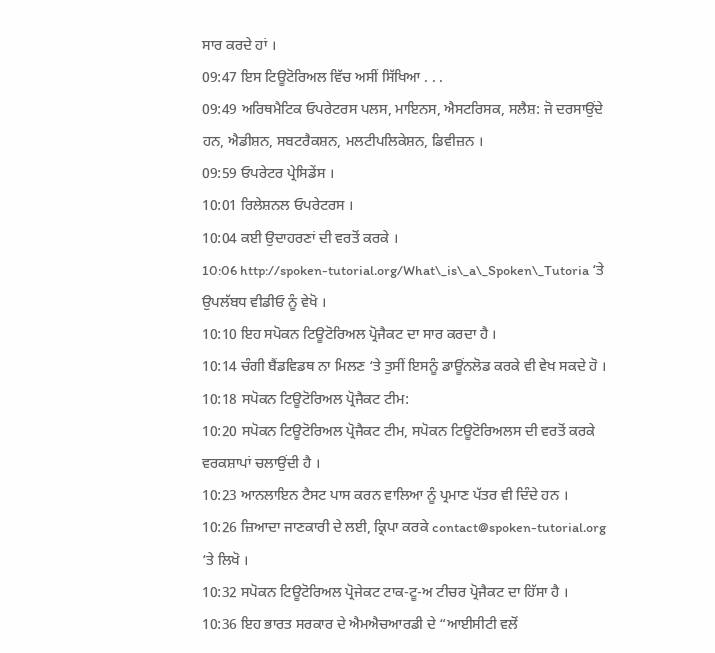ਸਾਰ ਕਰਦੇ ਹਾਂ ।
09:47 ਇਸ ਟਿਊਟੋਰਿਅਲ ਵਿੱਚ ਅਸੀਂ ਸਿੱਖਿਆ . . .
09:49 ਅਰਿਥਮੈਟਿਕ ਓਪਰੇਟਰਸ ਪਲਸ, ਮਾਇਨਸ, ਐਸਟਰਿਸਕ, ਸਲੈਸ਼: ਜੋ ਦਰਸਾਉਂਦੇ ਹਨ, ਐਡੀਸ਼ਨ, ਸਬਟਰੈਕਸ਼ਨ, ਮਲਟੀਪਲਿਕੇਸ਼ਨ, ਡਿਵੀਜ਼ਨ ।
09:59 ਓਪਰੇਟਰ ਪ੍ਰੇਸਿਡੇਂਸ ।
10:01 ਰਿਲੇਸ਼ਨਲ ਓਪਰੇਟਰਸ ।
10:04 ਕਈ ਉਦਾਹਰਣਾਂ ਦੀ ਵਰਤੋਂ ਕਰਕੇ ।
10:06 http://spoken-tutorial.org/What\_is\_a\_Spoken\_Tutoria ‘ਤੇ ਉਪਲੱਬਧ ਵੀਡੀਓ ਨੂੰ ਵੇਖੋ ।
10:10 ਇਹ ਸਪੋਕਨ ਟਿਊਟੋਰਿਅਲ ਪ੍ਰੋਜੈਕਟ ਦਾ ਸਾਰ ਕਰਦਾ ਹੈ ।
10:14 ਚੰਗੀ ਬੈਂਡਵਿਡਥ ਨਾ ਮਿਲਣ ‘ਤੇ ਤੁਸੀਂ ਇਸਨੂੰ ਡਾਊਂਨਲੋਡ ਕਰਕੇ ਵੀ ਵੇਖ ਸਕਦੇ ਹੋ ।
10:18 ਸਪੋਕਨ ਟਿਊਟੋਰਿਅਲ ਪ੍ਰੋਜੈਕਟ ਟੀਮ:
10:20 ਸਪੋਕਨ ਟਿਊਟੋਰਿਅਲ ਪ੍ਰੋਜੈਕਟ ਟੀਮ, ਸਪੋਕਨ ਟਿਊਟੋਰਿਅਲਸ ਦੀ ਵਰਤੋਂ ਕਰਕੇ ਵਰਕਸ਼ਾਪਾਂ ਚਲਾਉਂਦੀ ਹੈ ।
10:23 ਆਨਲਾਇਨ ਟੈਸਟ ਪਾਸ ਕਰਨ ਵਾਲਿਆ ਨੂੰ ਪ੍ਰਮਾਣ ਪੱਤਰ ਵੀ ਦਿੰਦੇ ਹਨ ।
10:26 ਜ਼ਿਆਦਾ ਜਾਣਕਾਰੀ ਦੇ ਲਈ, ਕ੍ਰਿਪਾ ਕਰਕੇ contact@spoken-tutorial.org ‘ਤੇ ਲਿਖੋ ।
10:32 ਸਪੋਕਨ ਟਿਊਟੋਰਿਅਲ ਪ੍ਰੋਜੇਕਟ ਟਾਕ-ਟੂ-ਅ ਟੀਚਰ ਪ੍ਰੋਜੈਕਟ ਦਾ ਹਿੱਸਾ ਹੈ ।
10:36 ਇਹ ਭਾਰਤ ਸਰਕਾਰ ਦੇ ਐਮਐਚਆਰਡੀ ਦੇ “ਆਈਸੀਟੀ ਵਲੋਂ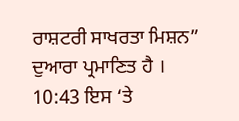ਰਾਸ਼ਟਰੀ ਸਾਖਰਤਾ ਮਿਸ਼ਨ” ਦੁਆਰਾ ਪ੍ਰਮਾਣਿਤ ਹੈ ।
10:43 ਇਸ ‘ਤੇ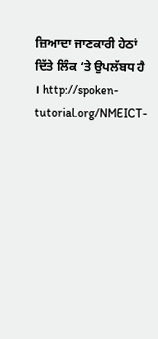ਜ਼ਿਆਦਾ ਜਾਣਕਾਰੀ ਹੇਠਾਂ ਦਿੱਤੇ ਲਿੰਕ ‘ਤੇ ਉਪਲੱਬਧ ਹੈ । http://spoken-tutorial.org/NMEICT-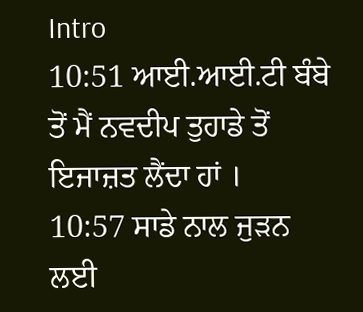Intro
10:51 ਆਈ.ਆਈ.ਟੀ ਬੰਬੇ ਤੋਂ ਮੈਂ ਨਵਦੀਪ ਤੁਹਾਡੇ ਤੋਂ ਇਜਾਜ਼ਤ ਲੈਂਦਾ ਹਾਂ ।
10:57 ਸਾਡੇ ਨਾਲ ਜੁੜਨ ਲਈ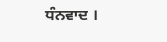ਧੰਨਵਾਦ ।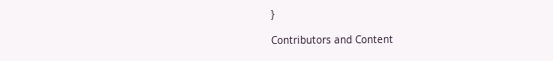}

Contributors and Content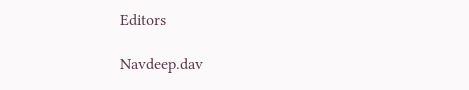Editors

Navdeep.dav